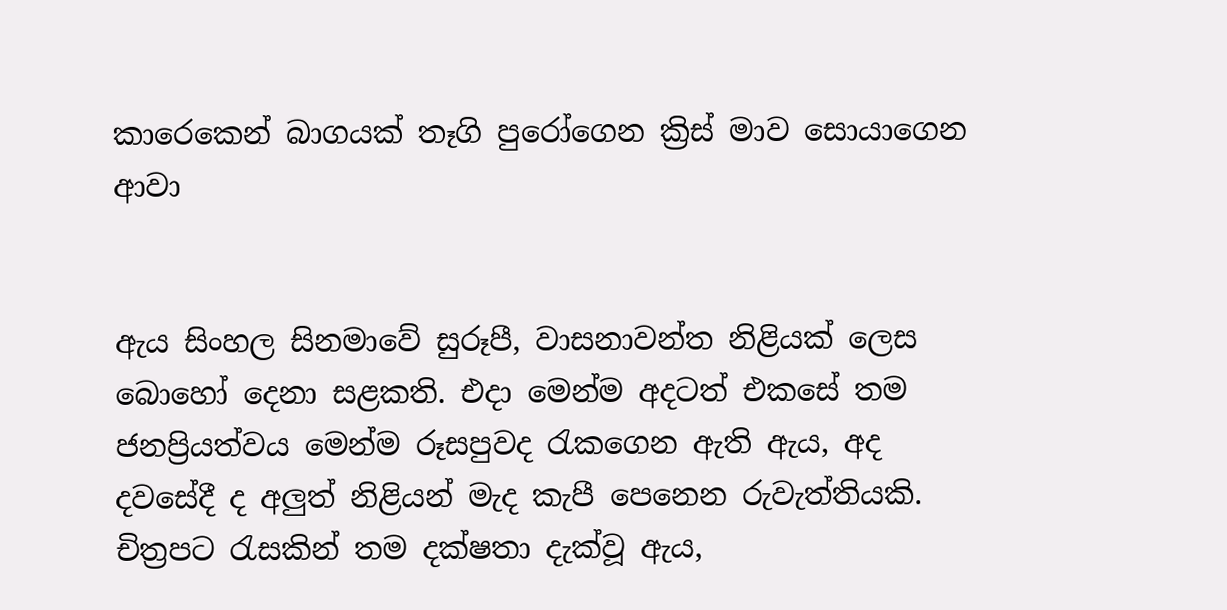කාරෙකෙන් බාගයක් තෑගි පුරෝගෙන ක්‍රිස් මාව සොයාගෙන ආවා


ඇය සිංහල සිනමාවේ සුරූපී, වාසනාවන්ත නිළියක් ලෙස බොහෝ දෙනා සළකති. එද‌ා මෙන්ම අදටත් එකසේ තම ජනප්‍රියත්වය මෙන්ම රූසපුවද රැකගෙන ඇති ඇය, අද දවසේදී ද අලුත් නිළියන් මැද කැපී පෙනෙන රුවැත්තියකි. චිත්‍රපට රැසකින් තම දක්ෂතා දැක්වූ ඇය,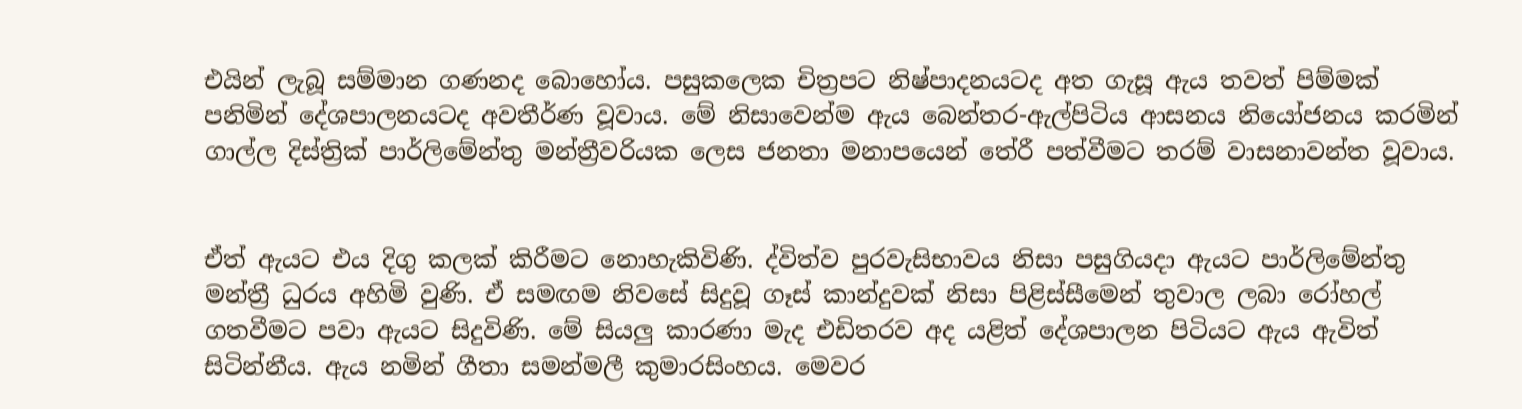එයින් ලැබූ සම්මාන ගණනද බොහෝය. පසුකලෙක චිත්‍රපට නිෂ්පාදනයටද අත ගැසූ ඇය තවත් පිම්මක් පනිමින් දේශපාලනයටද අවතීර්ණ වූවාය. මේ නිසාවෙන්ම ඇය බෙන්තර-ඇල්පිටිය ආසනය නියෝජනය කරමින් ගාල්ල දිස්ත්‍රික් පාර්ලිමේන්තු මන්ත්‍රීවරියක ලෙස ජනතා මනාපයෙන් තේරී පත්වීමට තරම් වාසනාවන්ත වූවාය.


ඒත් ඇයට එය දිගු කලක් කිරීමට නොහැකිවිණි. ද්විත්ව පුරවැසිභාවය නිසා පසුගියද‌ා ඇයට පාර්ලිමේන්තු මන්ත්‍රී ධුරය අහිමි වුණි. ඒ සමඟම නිවසේ සිදුවූ ගෑස් කාන්දුවක් නිසා පිළිස්සීමෙන් තුවාල ලබා රෝහල් ගතවීමට පවා ඇයට සිදුවිණි. මේ සියලු කාරණා මැද එඩිතරව අද යළිත් දේශපාලන පිටියට ඇය ඇවිත් සිටින්නීය. ඇය නමින් ගීතා සමන්මලී කුමාරසිංහය. මෙවර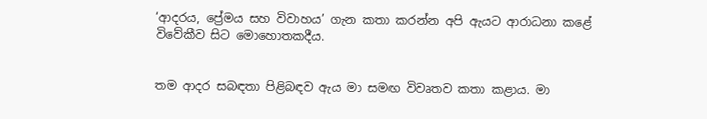‘ආදරය, ප්‍රේමය සහ විවාහය’ ගැන කතා කරන්න අපි ඇයට ආරාධනා කළේ විවේකීව සිට මොහොතකදීය.


තම ආදර සබඳතා පිළිබඳව ඇය මා සමඟ විවෘතව කතා කළාය. මා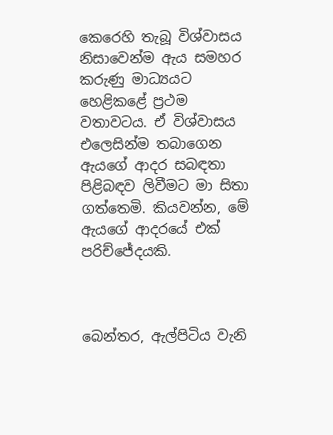කෙරෙහි තැබූ විශ්වාසය නිසාවෙන්ම ඇය සමහර කරුණු මාධ්‍යයට හෙළිකළේ ප්‍රථම වතාවටය. ඒ විශ්වාසය එලෙසින්ම තබාගෙන ඇයගේ ආදර සබඳතා පිළිබඳව ලිවීමට මා සිතා ගත්තෙමි. කියවන්න, මේ ඇයගේ ආදරයේ එක් පරිච්ජේදයකි.



බෙන්තර, ඇල්පිටිය වැනි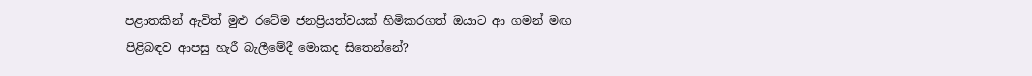පළාතකින් ඇවිත් මුළු රටේම ජනප්‍රියත්වයක් හිමිකරගත් ඔයාට ආ ගමන් මඟ පිළිබඳව ආපසු හැරී බැලීමේදී මොකද සිතෙන්නේ?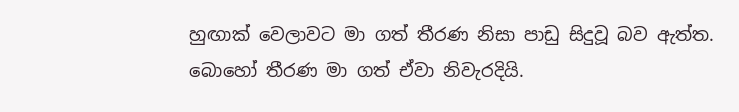හුඟාක් වෙලාවට මා ගත් තීරණ නිසා පාඩු සිදුවූ බව ඇත්ත. බොහෝ තීරණ මා ගත් ඒවා නිවැරදියි.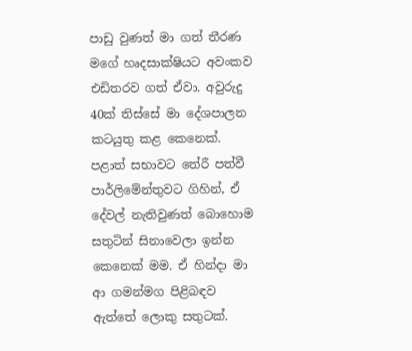පාඩු වුණත් මා ගත් තීරණ මගේ හෘදසාක්ෂියට අවංකව එඩිතරව ගත් ඒවා. අවුරුදු 40ක් තිස්සේ මා දේශපාලන කටයුතු කළ කෙනෙක්. පළාත් සභාවට තේරී පත්වී පාර්ලිමේන්තුවට ගිහින්, ඒ දේවල් නැතිවුණත් බොහොම සතුටින් සිනාවෙලා ඉන්න කෙනෙක් මම. ඒ හින්ද‌ා මා ආ ගමන්මග පිළිබඳව ඇත්තේ ලොකු සතුටක්.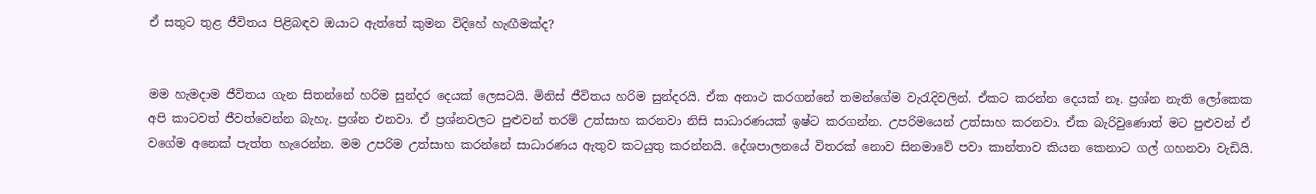ඒ සතුට තුළ ජීවිතය පිළිබඳව ඔයාට ඇත්තේ කුමන විදිහේ හැඟීමක්ද?


මම හැමද‌ාම ජීවිතය ගැන සිතන්නේ හරිම සුන්දර දෙයක් ලෙසටයි. මිනිස් ජීවිතය හරිම සුන්දරයි. ඒක අනාථ කරගන්නේ තමන්ගේම වැරැදිවලින්. ඒකට කරන්න දෙයක් නෑ. ප්‍රශ්න නැති ලෝකෙක අපි කාටවත් ජීවත්වෙන්න බැහැ. ප්‍රශ්න එනවා. ඒ ප්‍රශ්නවලට පුළුවන් තරම් උත්සාහ කරනවා නිසි සාධාරණයක් ඉෂ්ට කරගන්න. උපරිමයෙන් උත්සාහ කරනවා. ඒක බැරිවුණොත් මට පුළුවන් ඒ වගේම අනෙක් පැත්ත හැරෙන්න. මම උපරිම උත්සාහ කරන්නේ සාධාරණය ඇතුව කටයුතු කරන්නයි. දේශපාලනයේ විතරක් නොව සිනමාවේ පවා කාන්තාව කියන කෙනාට ගල් ගහනවා වැඩියි.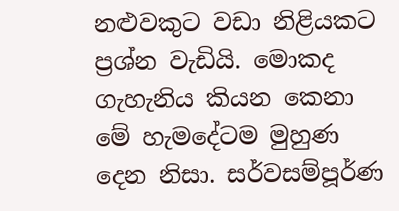නළුවකුට වඩා නිළියකට ප්‍රශ්න වැඩියි. මොකද ගැහැනිය කියන කෙනා මේ හැමදේටම මුහුණ දෙන නිසා. සර්වසම්පූර්ණ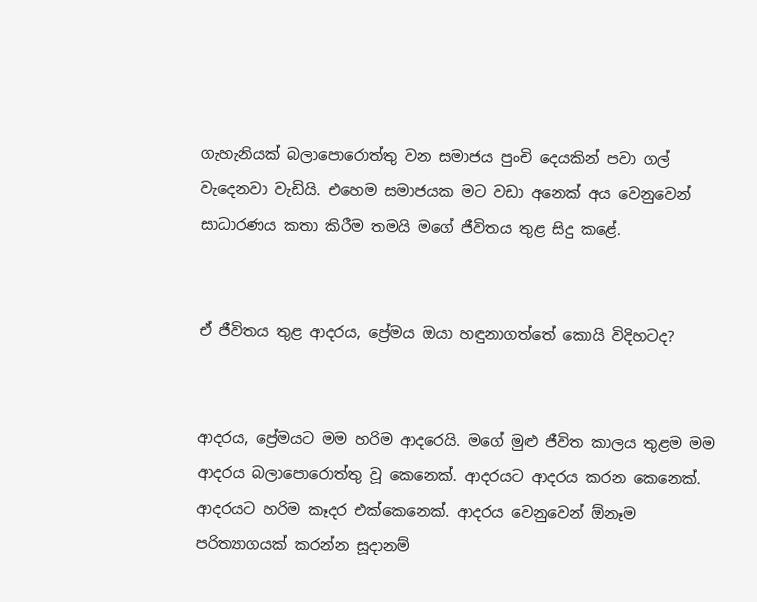ගැහැනියක් බලාපොරොත්තු වන සමාජය පුංචි දෙයකින් පවා ගල් වැදෙනවා වැඩියි. එහෙම සමාජයක මට වඩා අනෙක් අය වෙනුවෙන් සාධාරණය කතා කිරීම තමයි මගේ ජීවිතය තුළ සිදු කළේ.


ඒ ජීවිතය තුළ ආදරය, ප්‍රේමය ඔයා හඳුනාගත්තේ කොයි විදිහටද?


ආදරය, ප්‍රේමයට මම හරිම ආදරෙයි. මගේ මුළු ජීවිත කාලය තුළම මම ආදරය බලාපොරොත්තු වූ කෙනෙක්. ආදරයට ආදරය කරන කෙනෙක්. ආදරයට හරිම කෑදර එක්කෙනෙක්. ආදරය වෙනුවෙන් ඕනෑම පරිත්‍යාගයක් කරන්න සූද‌ානම්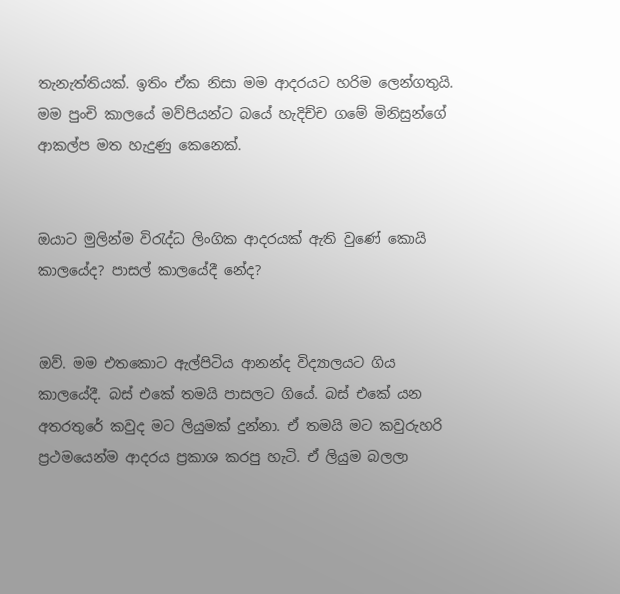තැනැත්තියක්. ඉතිං ඒක නිසා මම ආදරයට හරිම ලෙන්ගතුයි. මම පුංචි කාලයේ මව්පියන්ට බයේ හැදිච්ච ගමේ මිනිසුන්ගේ ආකල්ප මත හැදුණු කෙනෙක්.


ඔයාට මුලින්ම විරැද්ධ ලිංගික ආදරයක් ඇති වුණේ කොයි කාලයේද? පාසල් කාලයේදී නේද?


ඔව්. මම එතකොට ඇල්පිටිය ආනන්ද විද්‍යාලයට ගිය කාලයේදී. බස් එකේ තමයි පාසලට ගියේ. බස් එකේ යන අතරතුරේ කවුද මට ලියුමක් දුන්නා. ඒ තමයි මට කවුරුහරි ප්‍රථමයෙන්ම ආදරය ප්‍රකාශ කරපු හැටි. ඒ ලියුම බලලා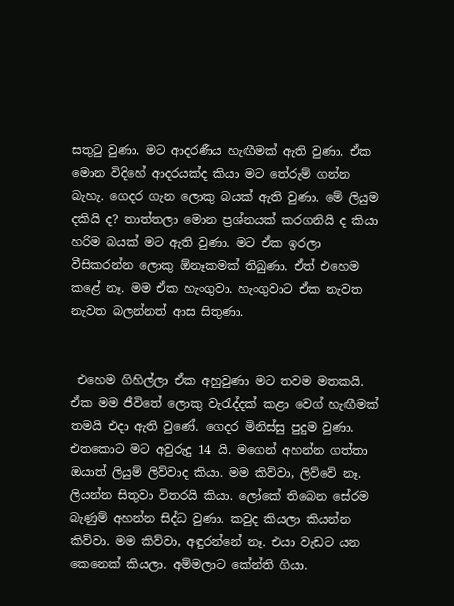සතුටු වුණා. මට ආදරණීය හැඟීමක් ඇති වුණා. ඒක මොන විදිහේ ආදරයක්ද කියා මට තේරුම් ගන්න බැහැ. ගෙදර ගැන ලොකු බයක් ඇති වුණා. මේ ලියුම දකියි ද? තාත්තලා මොන ප්‍රශ්නයක් කරගනියි ද කියා හරිම බයක් මට ඇති වුණා. මට ඒක ඉරලා වීසිකරන්න ලොකු ඕනෑකමක් තිබුණා. ඒත් එහෙම කළේ නෑ. මම ඒක හැංගුවා. හැංගුවාට ඒක නැවත නැවත බලන්නත් ආස සිතුණා.


 එහෙම ගිහිල්ලා ඒක අහුවුණා මට තවම මතකයි. ඒක මම ජීවිතේ ලොකු වැරැද්දක් කළා වෙග් හැඟීමක් තමයි එද‌ා ඇති වුණේ. ගෙදර මිනිස්සු පුදුම වුණා. එතකොට මට අවුරුදු 14 යි. මගෙන් අහන්න ගත්තා ඔයාත් ලියුම් ලිව්වාද කියා. මම කිව්වා, ලිව්වේ නෑ. ලියන්න සිතුවා විතරයි කියා. ලෝකේ තිබෙන සේරම බැණුම් අහන්න සිද්ධ වුණා. කවුද කියලා කියන්න කිව්වා. මම කිව්වා, අඳුරන්නේ නෑ. එයා වැඩට යන කෙනෙක් කියලා. අම්මලාට කේන්ති ගියා.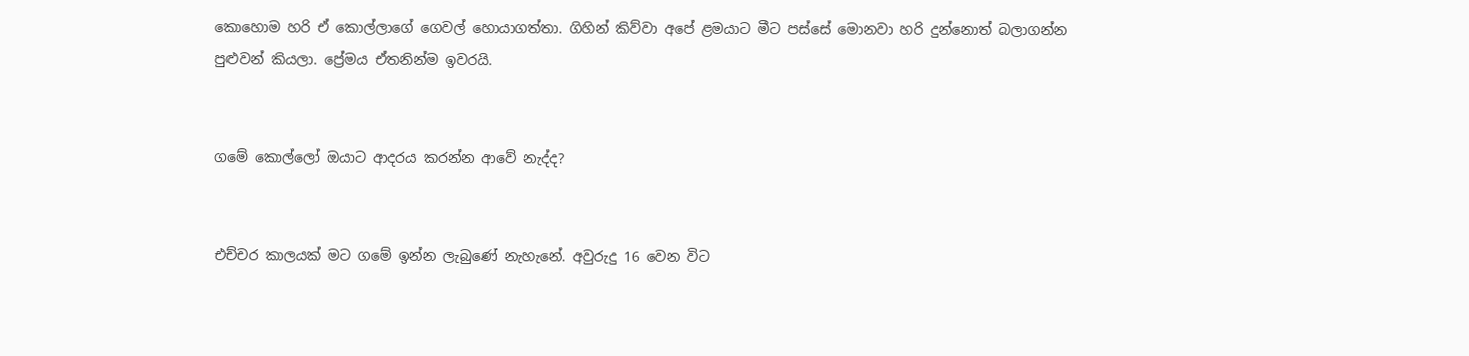කොහොම හරි ඒ කොල්ලාගේ ගෙවල් හොයාගත්තා. ගිහින් කිව්වා අපේ ළමයාට මීට පස්සේ මොනවා හරි දුන්නොත් බලාගන්න පුළුවන් කියලා. ප්‍රේමය ඒතනින්ම ඉවරයි.


ගමේ කොල්ලෝ ඔයාට ආදරය කරන්න ආවේ නැද්ද?


එච්චර කාලයක් මට ගමේ ඉන්න ලැබුණේ නැහැනේ. අවුරුදු 16 වෙන විට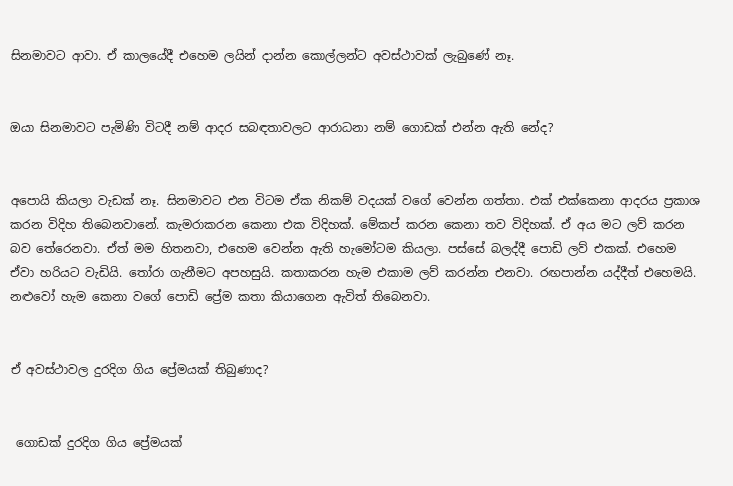සිනමාවට ආවා. ඒ කාලයේදී එහෙම ලයින් ද‌ාන්න කොල්ලන්ට අවස්ථාවක් ලැබුණේ නෑ.


ඔයා සිනමාවට පැමිණි විටදී නම් ආදර සබඳතාවලට ආරාධනා නම් ගොඩක් එන්න ඇති නේද?


අපොයි කියලා වැඩක් නෑ. සිනමාවට එන විටම ඒක නිකම් වදයක් වගේ වෙන්න ගත්තා. එක් එක්කෙනා ආදරය ප්‍රකාශ කරන විදිහ තිබෙනවානේ. කැමරාකරන කෙනා එක විදිහක්. මේකප් කරන කෙනා තව විදිහක්. ඒ අය මට ලව් කරන බව තේරෙනවා. ඒත් මම හිතනවා, එහෙම වෙන්න ඇති හැමෝටම කියලා. පස්සේ බලද්දී පොඩි ලව් එකක්. එහෙම ඒවා හරියට වැඩියි. තෝරා ගැනීමට අපහසුයි. කතාකරන හැම එකාම ලව් කරන්න එනවා. රඟපාන්න යද්දීත් එහෙමයි. නළුවෝ හැම කෙනා වගේ පොඩි ප්‍රේම කතා කියාගෙන ඇවිත් තිබෙනවා.


ඒ අවස්ථාවල දුරදිග ගිය ප්‍රේමයක් තිබුණාද?


 ගොඩක් දුරදිග ගිය ප්‍රේමයක්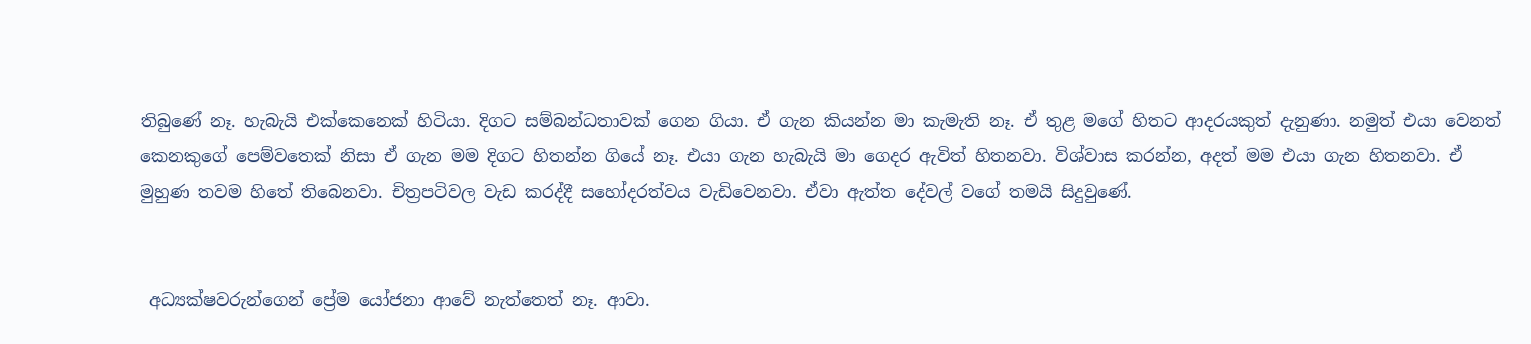තිබුණේ නෑ. හැබැයි එක්කෙනෙක් හිටියා. දිගට සම්බන්ධතාවක් ගෙන ගියා. ඒ ගැන කියන්න මා කැමැති නෑ. ඒ තුළ මගේ හිතට ආදරයකුත් දැනුණා. නමුත් එයා වෙනත් කෙනකුගේ පෙම්වතෙක් නිසා ඒ ගැන මම දිගට හිතන්න ගියේ නෑ. එයා ගැන හැබැයි මා ගෙදර ඇවිත් හිතනවා. විශ්වාස කරන්න, අදත් මම එයා ගැන හිතනවා. ඒ මුහුණ තවම හිතේ තිබෙනවා. චිත්‍රපටිවල වැඩ කරද්දී සහෝදරත්වය වැඩිවෙනවා. ඒවා ඇත්ත දේවල් වගේ තමයි සිදුවුණේ.


 අධ්‍යක්ෂවරුන්ගෙන් ප්‍රේම යෝජනා ආවේ නැත්තෙත් නෑ. ආවා.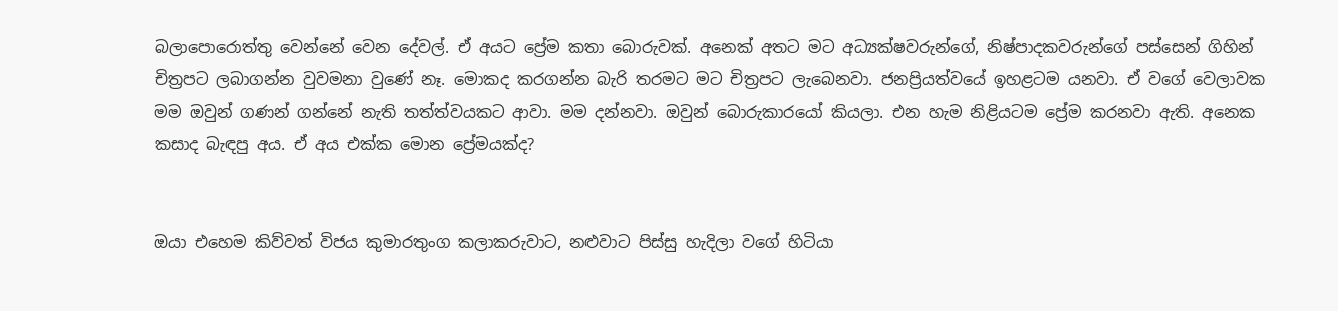බලාපොරොත්තු වෙන්නේ වෙන දේවල්. ඒ අයට ප්‍රේම කතා බොරුවක්. අනෙක් අතට මට අධ්‍යක්ෂවරුන්ගේ, නිෂ්පාදකවරුන්ගේ පස්සෙන් ගිහින් චිත්‍රපට ලබාගන්න වුවමනා වුණේ නෑ. මොකද කරගන්න බැරි තරමට මට චිත්‍රපට ලැබෙනවා. ජනප්‍රියත්වයේ ඉහළටම යනවා. ඒ වගේ වෙලාවක මම ඔවුන් ගණන් ගන්නේ නැති තත්ත්වයකට ආවා. මම දන්නවා. ඔවුන් බොරුකාරයෝ කියලා. එන හැම නිළියටම ප්‍රේම කරනවා ඇති. අනෙක කසාද බැඳපු අය. ඒ අය එක්ක මොන ප්‍රේමයක්ද?


ඔයා එහෙම කිව්වත් විජය කුමාරතුංග කලාකරුවාට, නළුවාට පිස්සු හැදිලා වගේ හිටියා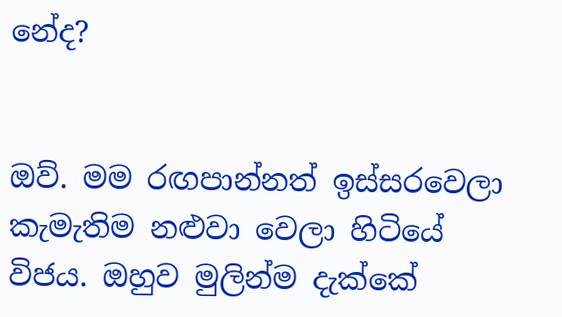නේද?


ඔව්. මම රඟපාන්නත් ඉස්සරවෙලා කැමැතිම නළුවා වෙලා හිටියේ විජය. ඔහුව මුලින්ම දැක්කේ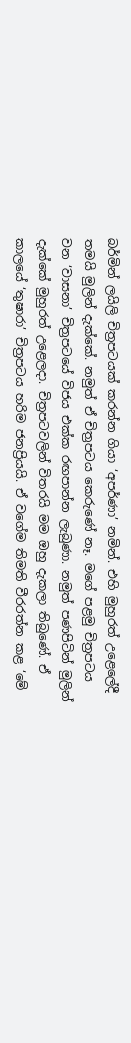බර්මින් ලයිලි චිත්‍රපටයක් කරන්න ගියා ‘අපර්ණා’ නමින්. එහි මුහුරත් උළෙලේදී තමයි මුලින් දැක්කේ. නමුත් ඒ චිත්‍රපටය කෙරුණේ නෑ. මගේ පළමු චිත්‍රපටය වන ‘වාසනා’ චිත්‍රපටයේ විජය එක්ක රඟපාන්න ලැබුණා. නමුත් පණපිටින් මුලින් දැක්කේ මුහුරත් උළෙලද‌ා. චිත්‍රපටවලින් විතරයි මම ඔහු දැකලා තිබුණේ. ඒ කාලයේ ‘තුෂාරා’ චිත්‍රපටය හරිම ජනප්‍රියයි. ඒ වගේම තිමති වීරරත්න කළ ‘මේ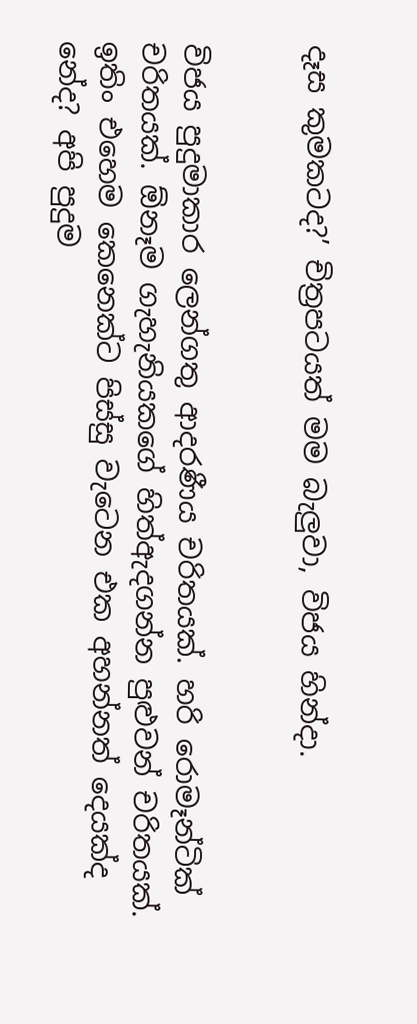දෑස කුමකටද?’ චිත්‍රපටයත් මම බැලුවා, විජය හින්ද‌ා.


විජය පුදුමාකාර ලෙන්ගතු ආදරණීය චරිතයක්. හරි රොමෑන්ටික් චරිතයක්. ඕනෑම ගැහැනියකගේ හිත්ඇදගන්න පුළුවන් චරිතයක්. ඉතිං එහෙම කෙනෙක්ට පිස්සු වැටෙන එක අහන්නත් දෙයක්ද නේද? අපි පුදුම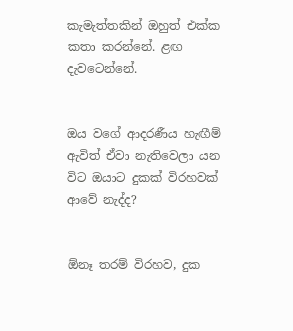කැමැත්තකින් ඔහුත් එක්ක කතා කරන්නේ. ළඟ දැවටෙන්නේ.


ඔය වගේ ආදරණීය හැඟීම් ඇවිත් ඒවා නැතිවෙලා යන විට ඔයාට දුකක් විරහවක් ආවේ නැද්ද?


ඕනෑ තරම් විරහව, දුක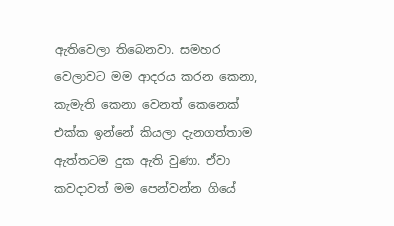ඇතිවෙලා තිබෙනවා. සමහර වෙලාවට මම ආදරය කරන කෙනා, කැමැති කෙනා වෙනත් කෙනෙක් එක්ක ඉන්නේ කියලා දැනගත්තාම ඇත්තටම දුක ඇති වුණා. ඒවා කවද‌ාවත් මම පෙන්වන්න ගියේ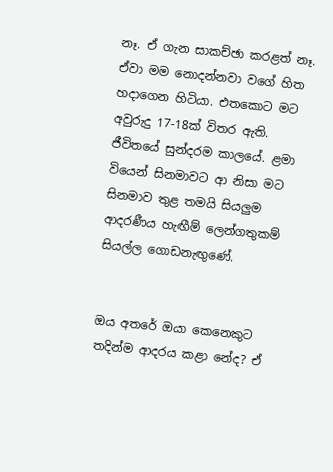නෑ. ඒ ගැන සාකච්ඡා කරළත් නෑ. ඒවා මම නොදන්නවා වගේ හිත හද‌ාගෙන හිටියා. එතකොට මට අවුරුදු 17-18ක් විතර ඇති. ජීවිතයේ සුන්දරම කාලයේ. ළමා වියෙන් සිනමාවට ආ නිසා මට සිනමාව තුළ තමයි සියලුම ආදරණීය හැඟීම් ලෙන්ගතුකම් සියල්ල ගොඩනැඟුණේ.


ඔය අතරේ ඔයා කෙනෙකුට තදින්ම ආදරය කළා නේද? ඒ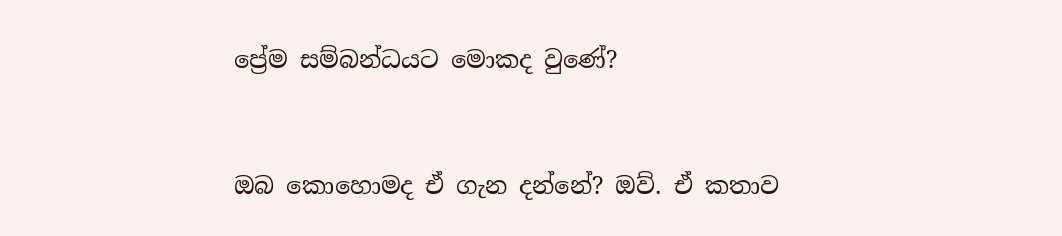ප්‍රේම සම්බන්ධයට මොකද වුණේ?


ඔබ කොහොමද ඒ ගැන දන්නේ? ඔව්. ඒ කතාව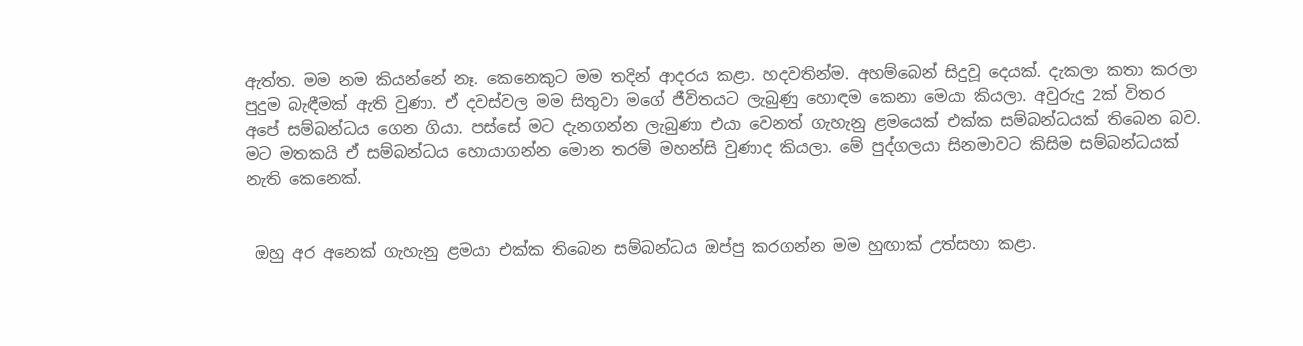ඇත්ත. මම නම කියන්නේ නෑ. කෙනෙකුට මම තදින් ආදරය කළා. හදවතින්ම. අහම්බෙන් සිදුවූ දෙයක්. දැකලා කතා කරලා පුදුම බැඳීමක් ඇති වුණා. ඒ දවස්වල මම සිතුවා මගේ ජීවිතයට ලැබුණු හොඳම කෙනා මෙයා කියලා. අවුරුදු 2ක් විතර අපේ සම්බන්ධය ගෙන ගියා. පස්සේ මට දැනගන්න ලැබුණා එයා වෙනත් ගැහැනු ළමයෙක් එක්ක සම්බන්ධයක් තිබෙන බව. මට මතකයි ඒ සම්බන්ධය හොයාගන්න මොන තරම් මහන්සි වුණාද කියලා. මේ පුද්ගලයා සිනමාවට කිසිම සම්බන්ධයක් නැති කෙනෙක්.


 ඔහු අර අනෙක් ගැහැනු ළමයා එක්ක තිබෙන සම්බන්ධය ඔප්පු කරගන්න මම හුඟාක් උත්සහා කළා.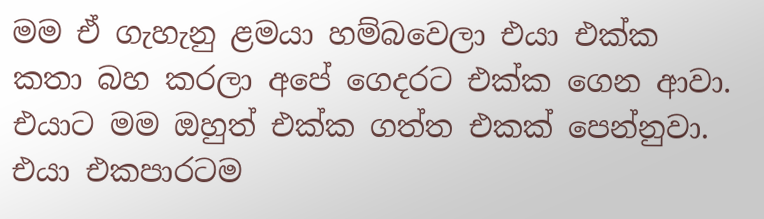මම ඒ ගැහැනු ළමයා හම්බවෙලා එයා එක්ක කතා බහ කරලා අපේ ගෙදරට එක්ක ගෙන ආවා. එයාට මම ඔහුත් එක්ක ගත්ත එකක් පෙන්නුවා. එයා එකපාරටම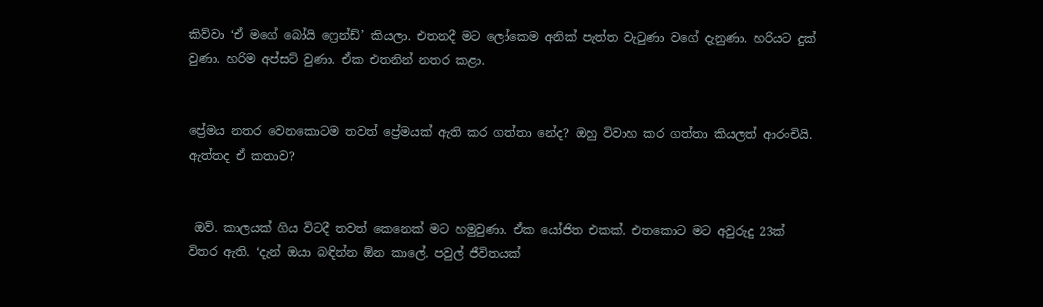කිව්වා ‘ඒ මගේ බෝයි ෆ්‍රෙන්ඩ්’ කියලා. එතනදී මට ලෝකෙම අනික් පැත්ත වැටුණා වගේ දැනුණා. හරියට දුක් වුණා. හරිම අප්සට් වුණා. ඒක එතනින් නතර කළා.


ප්‍රේමය නතර වෙනකොටම තවත් ප්‍රේමයක් ඇති කර ගත්තා නේද? ඔහු විවාහ කර ගත්තා කියලත් ආරංචියි. ඇත්තද ඒ කතාව?


 ඔව්. කාලයක් ගිය විටදී තවත් කෙනෙක් මට හමුවුණා. ඒක යෝජිත එකක්. එතකොට මට අවුරුදු 23ක් විතර ඇති. ‘දැන් ඔයා බඳින්න ඕන කාලේ. පවුල් ජීවිතයක්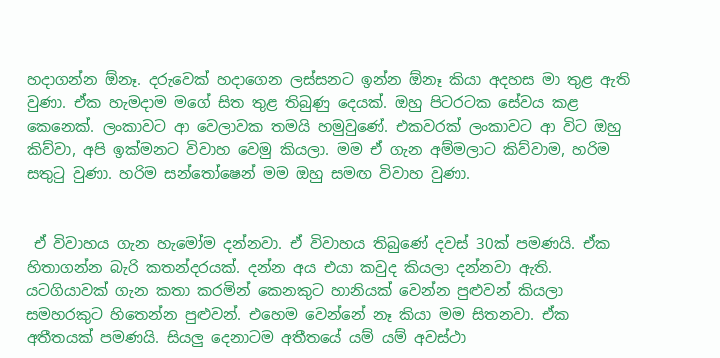හද‌ාගන්න ඕනෑ. දරුවෙක් හද‌ාගෙන ලස්සනට ඉන්න ඕනෑ කියා අදහස මා තුළ ඇති වුණා. ඒක හැමද‌ාම මගේ සිත තුළ තිබුණු දෙයක්. ඔහු පිටරටක සේවය කළ කෙනෙක්. ලංකාවට ආ වෙලාවක තමයි හමුවුණේ. එකවරක් ලංකාවට ආ විට ඔහු කිව්වා, අපි ඉක්මනට විවාහ වෙමු කියලා. මම ඒ ගැන අම්මලාට කිව්වාම, හරිම සතුටු වුණා. හරිම සන්තෝෂෙන් මම ඔහු සමඟ විවාහ වුණා.


 ඒ විවාහය ගැන හැමෝම දන්නවා. ඒ විවාහය තිබුණේ දවස් 30ක් පමණයි. ඒක හිතාගන්න බැරි කතන්දරයක්. දන්න අය එයා කවුද කියලා දන්නවා ඇති. යටගියාවක් ගැන කතා කරමින් කෙනකුට හානියක් වෙන්න පුළුවන් කියලා සමහරකුට හිතෙන්න පුළුවන්. එහෙම වෙන්නේ නෑ කියා මම සිතනවා. ඒක අතීතයක් පමණයි. සියලු දෙනාටම අතීතයේ යම් යම් අවස්ථා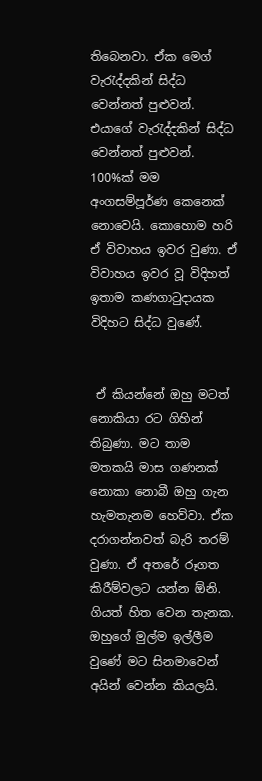තිබෙනවා. ඒක මෙග් වැරැද්දකින් සිද්ධ වෙන්නත් පුළුවන්. එයාගේ වැරැද්දකින් සිද්ධ වෙන්නත් පුළුවන්. 100%ක් මම අංගසම්පූර්ණ කෙනෙක් නොවෙයි. කොහොම හරි ඒ විවාහය ඉවර වුණා. ඒ විවාහය ඉවර වූ විදිහත් ඉතාම කණගාටුද‌ායක විදිහට සිද්ධ වුණේ.


 ඒ කියන්නේ ඔහු මටත් නොකියා රට ගිහින් තිබුණා. මට තාම මතකයි මාස ගණනක් නොකා නොබී ඔහු ගැන හැමතැනම හෙව්වා. ඒක දරාගන්නවත් බැරි තරම් වුණා. ඒ අතරේ රූගත කිරීම්වලට යන්න ඕනි. ගියත් හිත වෙන තැනක. ඔහුගේ මුල්ම ඉල්ලීම වුණේ මට සිනමාවෙන් අයින් වෙන්න කියලයි.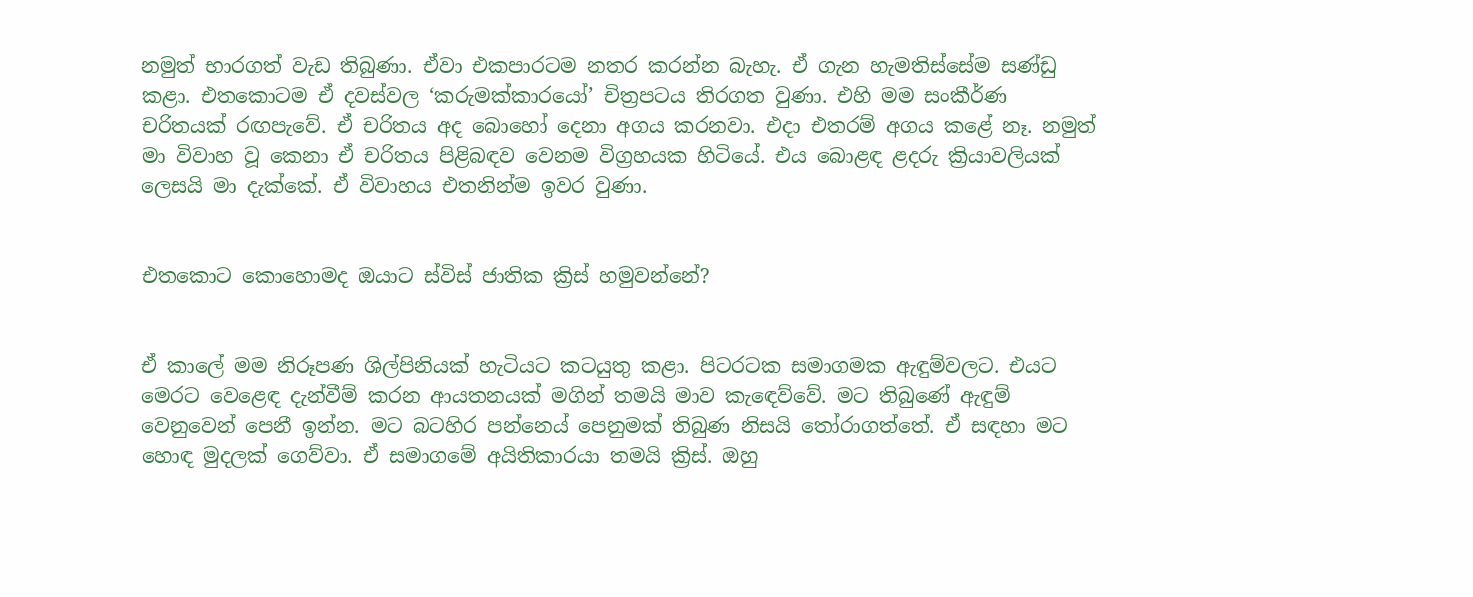නමුත් භාරගත් වැඩ තිබුණා. ඒවා එකපාරටම නතර කරන්න බැහැ. ඒ ගැන හැමතිස්සේම සණ්ඩු කළා. එතකොටම ඒ දවස්වල ‘කරුමක්කාරයෝ’ චිත්‍රපටය තිරගත වුණා. එහි මම සංකීර්ණ චරිතයක් රඟපැවේ. ඒ චරිතය අද බොහෝ දෙනා අගය කරනවා. එද‌ා එතරම් අගය කළේ නෑ. නමුත් මා විවාහ වූ කෙනා ඒ චරිතය පිළිබඳව වෙනම විග්‍රහයක හිටියේ. එය බොළඳ ළදරු ක්‍රියාවලියක් ලෙසයි මා දැක්කේ. ඒ විවාහය එතනින්ම ඉවර වුණා.


එතකොට කොහොමද ඔයාට ස්විස් ජාතික ක්‍රිස් හමුවන්නේ?


ඒ කාලේ මම නිරූපණ ශිල්පිනියක් හැටියට කටයුතු කළා. පිටරටක සමාගමක ඇඳුම්වලට. එයට මෙරට වෙළෙඳ දැන්වීම් කරන ආයතනයක් මගින් තමයි මාව කැඳෙව්වේ. මට තිබුණේ ඇඳුම් වෙනුවෙන් පෙනී ඉන්න. මට බටහිර පන්නෙය් පෙනුමක් තිබුණ නිසයි තෝරාගත්තේ. ඒ සඳහා මට හොඳ මුදලක් ගෙව්වා. ඒ සමාගමේ අයිතිකාරයා තමයි ක්‍රිස්. ඔහු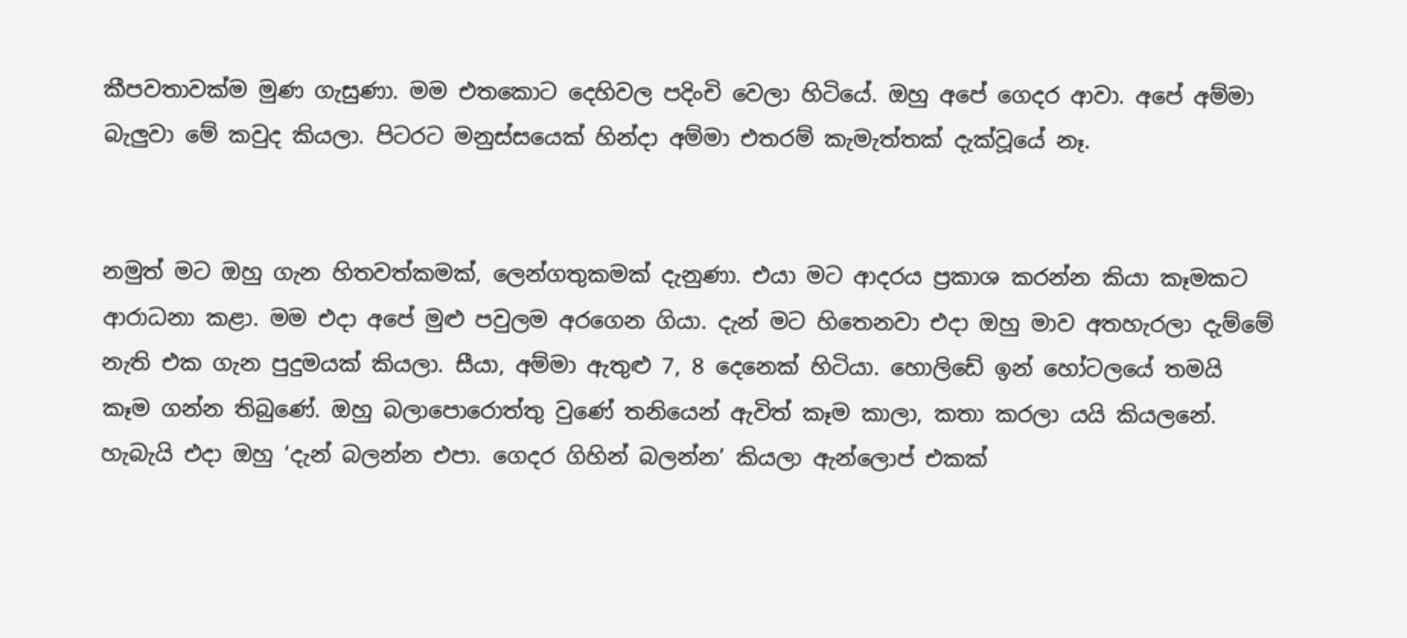කීපවතාවක්ම මුණ ගැසුණා. මම එතකොට දෙහිවල පදිංචි වෙලා හිටියේ. ඔහු අපේ ගෙදර ආවා. අපේ අම්මා බැලුවා මේ කවුද කියලා. පිටරට මනුස්සයෙක් හින්ද‌ා අම්මා එතරම් කැමැත්තක් දැක්වූයේ නෑ.


නමුත් මට ඔහු ගැන හිතවත්කමක්, ලෙන්ගතුකමක් දැනුණා. එයා මට ආදරය ප්‍රකාශ කරන්න කියා කෑමකට ආරාධනා කළා. මම එද‌ා අපේ මුළු පවුලම අරගෙන ගියා. දැන් මට හිතෙනවා එද‌ා ඔහු මාව අතහැරලා දැම්මේ නැති එක ගැන පුදුමයක් කියලා. සීයා, අම්මා ඇතුළු 7, 8 දෙනෙක් හිටියා. හොලිඩේ ඉන් හෝටලයේ තමයි කෑම ගන්න තිබුණේ. ඔහු බලාපොරොත්තු වුණේ තනියෙන් ඇවිත් කෑම කාලා, කතා කරලා යයි කියලනේ. හැබැයි එද‌ා ඔහු ‘දැන් බලන්න එපා. ගෙදර ගිහින් බලන්න’ කියලා ඇන්ලොප් එකක්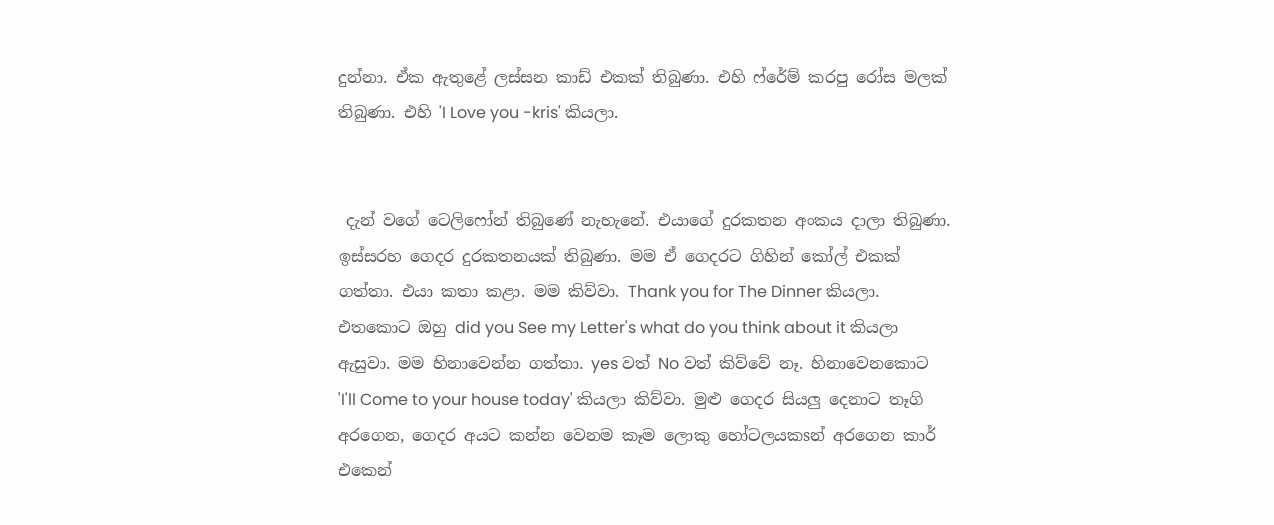දුන්නා. ඒක ඇතුළේ ලස්සන කාඩ් එකක් තිබුණා. එහි ෆ්රේම් කරපු රෝස මලක් තිබුණා. එහි 'I Love you -kris' කියලා.


 දැන් වගේ ටෙලිෆෝන් තිබුණේ නැහැනේ. එයාගේ දුරකතන අංකය ද‌ාලා තිබුණා. ඉස්සරහ ගෙදර දුරකතනයක් තිබුණා. මම ඒ ගෙදරට ගිහින් කෝල් එකක් ගත්තා. එයා කතා කළා. මම කිව්වා. Thank you for The Dinner කියලා. එතකොට ඔහු did you See my Letter's what do you think about it කියලා ඇසුවා. මම හිනාවෙන්න ගත්තා. yes වත් No වත් කිව්වේ නෑ. හිනාවෙනකොට 'I'll Come to your house today' කියලා කිව්වා. මුළු ගෙදර සියලු දෙනාට තෑගි අරගෙන, ගෙදර අයට කන්න වෙනම කෑම ලොකු හෝටලයකsන් අරගෙන කාර් එකෙන්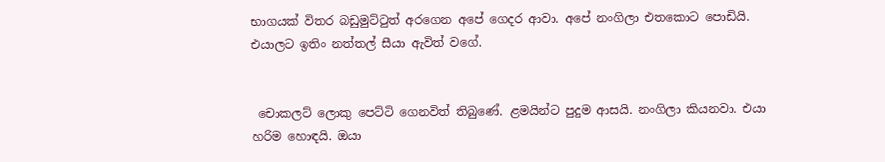භාගයක් විතර බඩුමුට්ටුත් අරගෙන අපේ ගෙදර ආවා. අපේ නංගිලා එතකොට පොඩියි. එයාලට ඉතිං නත්තල් සීයා ඇවිත් වගේ.


 චොකලට් ලොකු පෙට්ටි ගෙනවිත් තිබුණේ. ළමයින්ට පුදුම ආසයි. නංගිලා කියනවා. එයා හරිම හොඳයි. ඔයා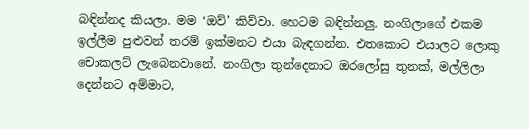බඳින්නද කියලා. මම ‘ඔව්’ කිව්වා. හෙටම බඳින්නලු. නංගිලාගේ එකම ඉල්ලීම පුළුවන් තරම් ඉක්මනට එයා බැඳගන්න. එතකොට එයාලට ලොකු චොකලට් ලැබෙනවානේ. නංගිලා තුන්දෙනාට ඔරලෝසු තුනක්, මල්ලිලා දෙන්නට අම්මාට,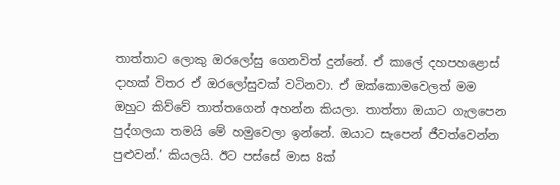තාත්තාට ලොකු ඔරලෝසු ගෙනවිත් දුන්නේ. ඒ කාලේ දහපහළොස් දාහක් විතර ඒ ඔරලෝසුවක් වටිනවා. ඒ ඔක්කොමවෙලත් මම ඔහුට කිව්වේ තාත්තගෙන් අහන්න කියලා. තාත්තා ඔයාට ගැලපෙන පුද්ගලයා තමයි මේ හමුවෙලා ඉන්නේ. ඔයාට සැපෙන් ජීවත්වෙන්න පුළුවන්.’ කියලයි. ඊට පස්සේ මාස 8ක්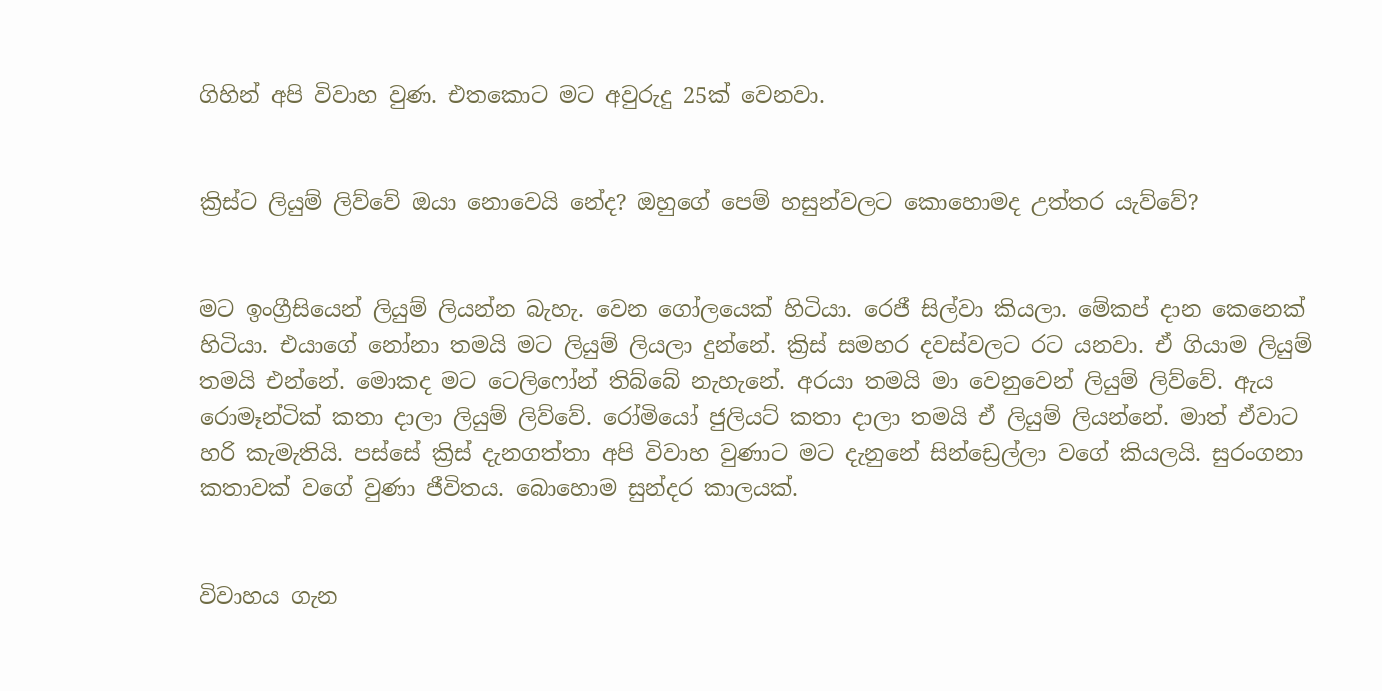ගිහින් අපි විවාහ වුණ. එතකොට මට අවුරුදු 25ක් වෙනවා.


ක්‍රිස්ට ලියුම් ලිව්වේ ඔයා නොවෙයි නේද? ඔහුගේ පෙම් හසුන්වලට කොහොමද උත්තර යැව්වේ?


මට ඉංග්‍රීසියෙන් ලියුම් ලියන්න බැහැ. වෙන ගෝලයෙක් හිටියා. රෙජී සිල්වා කියලා. මේකප් ද‌ාන කෙනෙක් හිටියා. එයාගේ නෝනා තමයි මට ලියුම් ලියලා දුන්නේ. ක්‍රිස් සමහර දවස්වලට රට යනවා. ඒ ගියාම ලියුම් තමයි එන්නේ. මොකද මට ටෙලිෆෝන් තිබ්බේ නැහැනේ. අරයා තමයි මා වෙනුවෙන් ලියුම් ලිව්වේ. ඇය රොමෑන්ටික් කතා ද‌ාලා ලියුම් ලිව්වේ. රෝමියෝ ජුලියට් කතා ද‌ාලා තමයි ඒ ලියුම් ලියන්නේ. මාත් ඒවාට හරි කැමැතියි. පස්සේ ක්‍රිස් දැනගත්තා අපි විවාහ වුණාට මට දැනුනේ සින්ඩ්‍රෙල්ලා වගේ කියලයි. සුරංගනා කතාවක් වගේ වුණා ජීවිතය. බොහොම සුන්දර කාලයක්.


විවාහය ගැන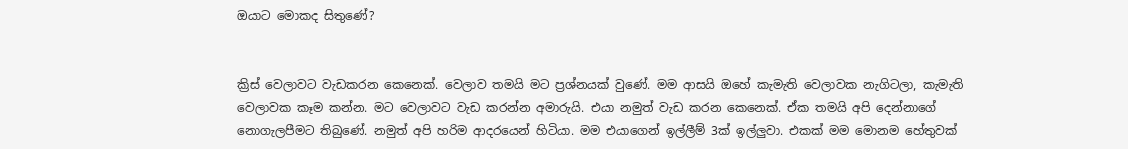ඔයාට මොකද සිතුණේ?


ක්‍රිස් වෙලාවට වැඩකරන කෙනෙක්. වෙලාව තමයි මට ප්‍රශ්නයක් වුණේ. මම ආසයි ඔහේ කැමැති වෙලාවක නැගිටලා, කැමැති වෙලාවක කෑම කන්න. මට වෙලාවට වැඩ කරන්න අමාරුයි. එයා නමුත් වැඩ කරන කෙනෙක්. ඒක තමයි අපි දෙන්නාගේ නොගැලපීමට තිබුණේ. නමුත් අපි හරිම ආදරයෙන් හිටියා. මම එයාගෙන් ඉල්ලීම් 3ක් ඉල්ලුවා. එකක් මම මොනම හේතුවක්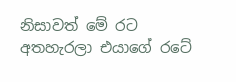නිසාවත් මේ රට අතහැරලා එයාගේ රටේ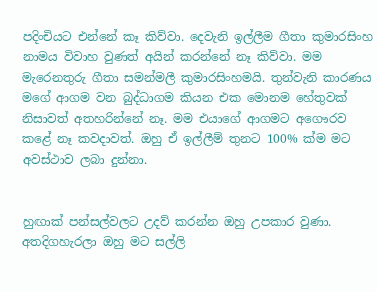පදිංචියට එන්නේ කෑ කිව්වා. දෙවැනි ඉල්ලීම ගීතා කුමාරසිංහ නාමය විවාහ වුණත් අයින් කරන්නේ නෑ කිව්වා. මම මැරෙනතුරු ගීතා සමන්මලී කුමාරසිංහමයි. තුන්වැනි කාරණය මගේ ආගම වන බුද්ධාගම කියන එක මොනම හේතුවක් නිසාවත් අතහරින්නේ නෑ. මම එයාගේ ආගමට අගෞරව කළේ නෑ කවද‌ාවත්. ඔහු ඒ ඉල්ලීම් තුනට 100% ක්ම මට අවස්ථාව ලබා දුන්නා.


හුඟාක් පන්සල්වලට උදව් කරන්න ඔහු උපකාර වුණා. අතදිගහැරලා ඔහු මට සල්ලි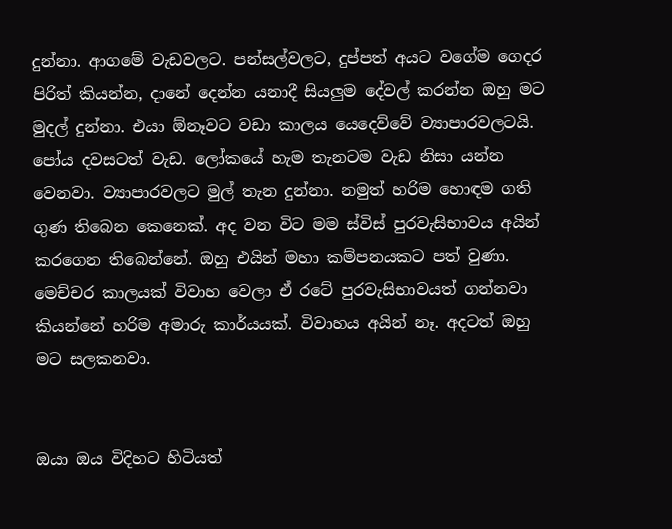දුන්නා. ආගමේ වැඩවලට. පන්සල්වලට, දුප්පත් අයට වගේම ගෙදර පිරිත් කියන්න, ද‌ානේ දෙන්න යනාදී සියලුම දේවල් කරන්න ඔහු මට මුදල් දුන්නා. එයා ඕනෑවට වඩා කාලය යෙදෙව්වේ ව්‍යාපාරවලටයි. පෝය දවසටත් වැඩ. ලෝකයේ හැම තැනටම වැඩ නිසා යන්න වෙනවා. ව්‍යාපාරවලට මුල් තැන දුන්නා. නමුත් හරිම හොඳම ගති ගුණ තිබෙන කෙනෙක්. අද වන විට මම ස්විස් පුරවැසිභාවය අයින් කරගෙන තිබෙන්නේ. ඔහු එයින් මහා කම්පනයකට පත් වුණා. මෙච්චර කාලයක් විවාහ වෙලා ඒ රටේ පුරවැසිභාවයත් ගන්නවා කියන්නේ හරිම අමාරු කාර්යයක්. විවාහය අයින් නෑ. අදටත් ඔහු මට සලකනවා.


ඔයා ඔය විදිහට හිටියත්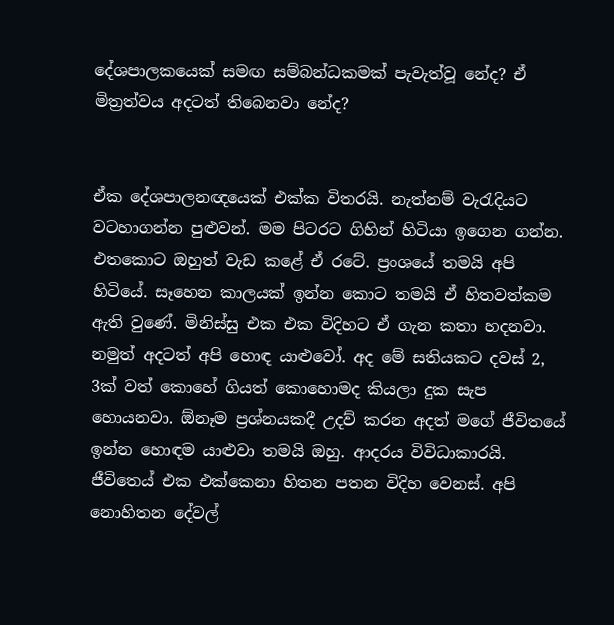දේශපාලකයෙක් සමඟ සම්බන්ධකමක් පැවැත්වූ නේද? ඒ මිත්‍රත්වය අදටත් තිබෙනවා නේද?


ඒක දේශපාලනඥයෙක් එක්ක විතරයි. නැත්නම් වැරැදියට වටහාගන්න පුළුවන්. මම පිටරට ගිහින් හිටියා ඉගෙන ගන්න. එතකොට ඔහුත් වැඩ කළේ ඒ රටේ. ප්‍රංශයේ තමයි අපි හිටියේ. සෑහෙන කාලයක් ඉන්න කොට තමයි ඒ හිතවත්කම ඇති වුණේ. මිනිස්සු එක එක විදිහට ඒ ගැන කතා හදනවා. නමුත් අදටත් අපි හොඳ යාළුවෝ. අද මේ සතියකට දවස් 2, 3ක් වත් කොහේ ගියත් කොහොමද කියලා දුක සැප හොයනවා. ඕනෑම ප්‍රශ්නයකදී උදව් කරන අදත් මගේ ජීවිතයේ ඉන්න හොඳම යාළුවා තමයි ඔහු. ආදරය විවිධාකාරයි. ජීවිතෙය් එක එක්කෙනා හිතන පතන විදිහ වෙනස්. අපි නොහිතන දේවල්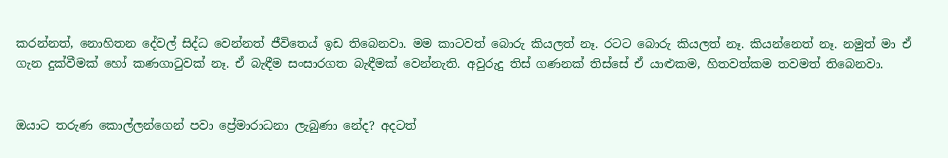කරන්නත්, නොහිතන දේවල් සිද්ධ වෙන්නත් ජීවිතෙය් ඉඩ තිබෙනවා. මම කාටවත් බොරු කියලත් නෑ. රටට බොරු කියලත් නෑ. කියන්නෙත් නෑ. නමුත් මා ඒ ගැන දුක්වීමක් හෝ කණගාටුවක් නෑ. ඒ බැඳීම සංසාරගත බැඳීමක් වෙන්නැති. අවුරුදු තිස් ගණනක් තිස්සේ ඒ යාළුකම, හිතවත්කම තවමත් තිබෙනවා.


ඔයාට තරුණ කොල්ලන්ගෙන් පවා ප්‍රේමාරාධනා ලැබුණා නේද? අදටත්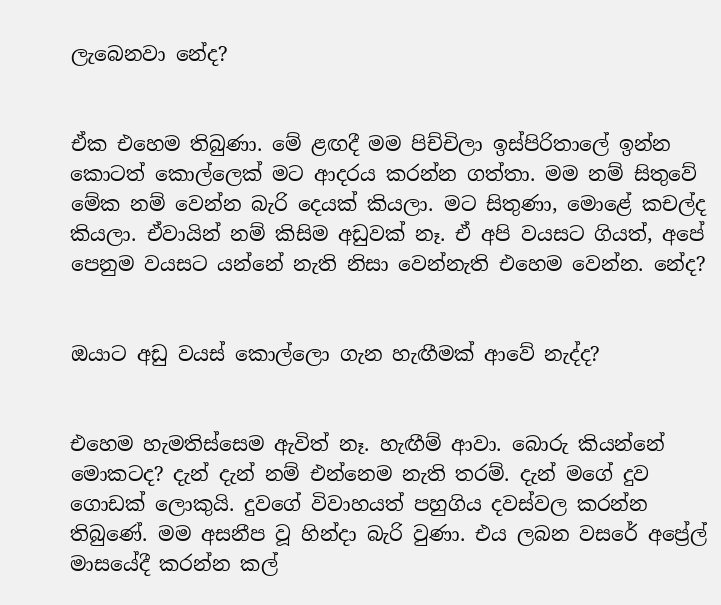ලැබෙනවා නේද?


ඒක එහෙම තිබුණා. මේ ළඟදී මම පිච්චිලා ඉස්පිරිතාලේ ඉන්න කොටත් කොල්ලෙක් මට ආදරය කරන්න ගත්තා. මම නම් සිතුවේ මේක නම් වෙන්න බැරි දෙයක් කියලා. මට සිතුණා, මොළේ කචල්ද කියලා. ඒවායින් නම් කිසිම අඩුවක් නෑ. ඒ අපි වයසට ගියත්, අපේ පෙනුම වයසට යන්නේ නැති නිසා වෙන්නැති එහෙම වෙන්න. නේද?


ඔයාට අඩු වයස් කොල්ලො ගැන හැඟීමක් ආවේ නැද්ද?


එහෙම හැමතිස්සෙම ඇවිත් නෑ. හැඟීම් ආවා. බොරු කියන්නේ මොකටද? දැන් දැන් නම් එන්නෙම නැති තරම්. දැන් මගේ දුව ගොඩක් ලොකුයි. දුවගේ විවාහයත් පහුගිය දවස්වල කරන්න තිබුණේ. මම අසනීප වූ හින්ද‌ා බැරි වුණා. එය ලබන වසරේ අප්‍රේල් මාසයේදී කරන්න කල්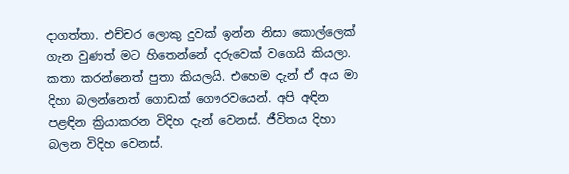ද‌ාගත්තා. එච්චර ලොකු දුවක් ඉන්න නිසා කොල්ලෙක් ගැන වුණත් මට හිතෙන්නේ දරුවෙක් වගෙයි කියලා. කතා කරන්නෙත් පුතා කියලයි. එහෙම දැන් ඒ අය මා දිහා බලන්නෙත් ගොඩක් ගෞරවයෙන්. අපි අඳින පළඳින ක්‍රියාකරන විදිහ දැන් වෙනස්. ජීවිතය දිහා බලන විදිහ වෙනස්.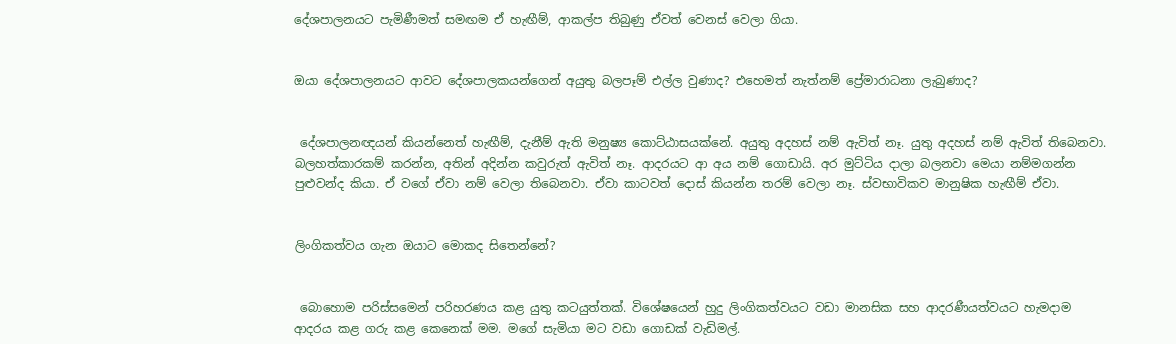දේශපාලනයට පැමිණීමත් සමඟම ඒ හැඟීම්, ආකල්ප තිබුණු ඒවත් වෙනස් වෙලා ගියා.


ඔයා දේශපාලනයට ආවට දේශපාලකයන්ගෙන් අයුතු බලපෑම් එල්ල වුණාද? එහෙමත් නැත්නම් ප්‍රේමාරාධනා ලැබුණාද?


 දේශපාලනඥයන් කියන්නෙත් හැඟීම්, දැනීම් ඇති මනුෂ්‍ය කොට්ඨාසයක්නේ. අයුතු අදහස් නම් ඇවිත් නෑ. යුතු අදහස් නම් ඇවිත් තිබෙනවා. බලහත්කාරකම් කරන්න, අතින් අදින්න කවුරුත් ඇවිත් නෑ. ආදරයට ආ අය නම් ගොඩායි. අර මුට්ටිය ද‌ාලා බලනවා මෙයා නම්මගන්න පුළුවන්ද කියා. ඒ වගේ ඒවා නම් වෙලා තිබෙනවා. ඒවා කාටවත් දොස් කියන්න තරම් වෙලා නෑ. ස්වභාවිකව මානුෂික හැඟීම් ඒවා.


ලිංගිකත්වය ගැන ඔයාට මොකද සිතෙන්නේ?


 බොහොම පරිස්සමෙන් පරිහරණය කළ යුතු කටයුත්තක්. විශේෂයෙන් හුදු ලිංගිකත්වයට වඩා මානසික සහ ආදරණීයත්වයට හැමද‌ාම ආදරය කළ ගරු කළ කෙනෙක් මම. මගේ සැමියා මට වඩා ගොඩක් වැඩිමල්.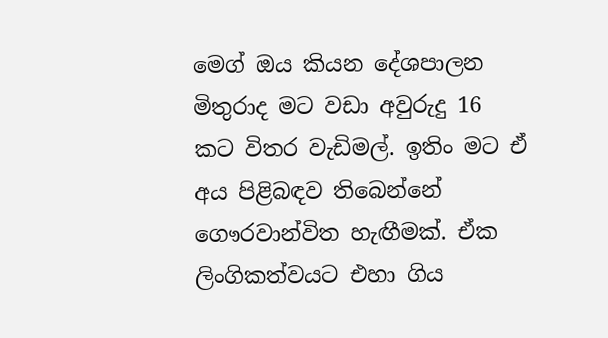මෙග් ඔය කියන දේශපාලන මිතුරාද මට වඩා අවුරුදු 16 කට විතර වැඩිමල්. ඉතිං මට ඒ අය පිළිබඳව තිබෙන්නේ ගෞරවාන්විත හැඟීමක්. ඒක ලිංගිකත්වයට එහා ගිය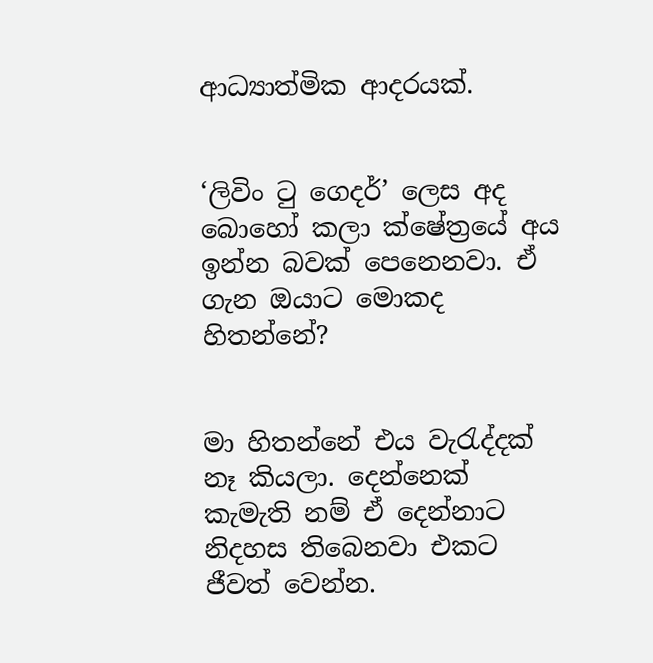ආධ්‍යාත්මික ආදරයක්.


‘ලිවිං ටු ගෙදර්’ ලෙස අද බොහෝ කලා ක්ෂේත්‍රයේ අය ඉන්න බවක් පෙනෙනවා. ඒ ගැන ඔයාට මොකද හිතන්නේ?


මා හිතන්නේ එය වැරැද්දක් නෑ කියලා. දෙන්නෙක් කැමැති නම් ඒ දෙන්නාට නිදහස තිබෙනවා එකට ජීවත් වෙන්න.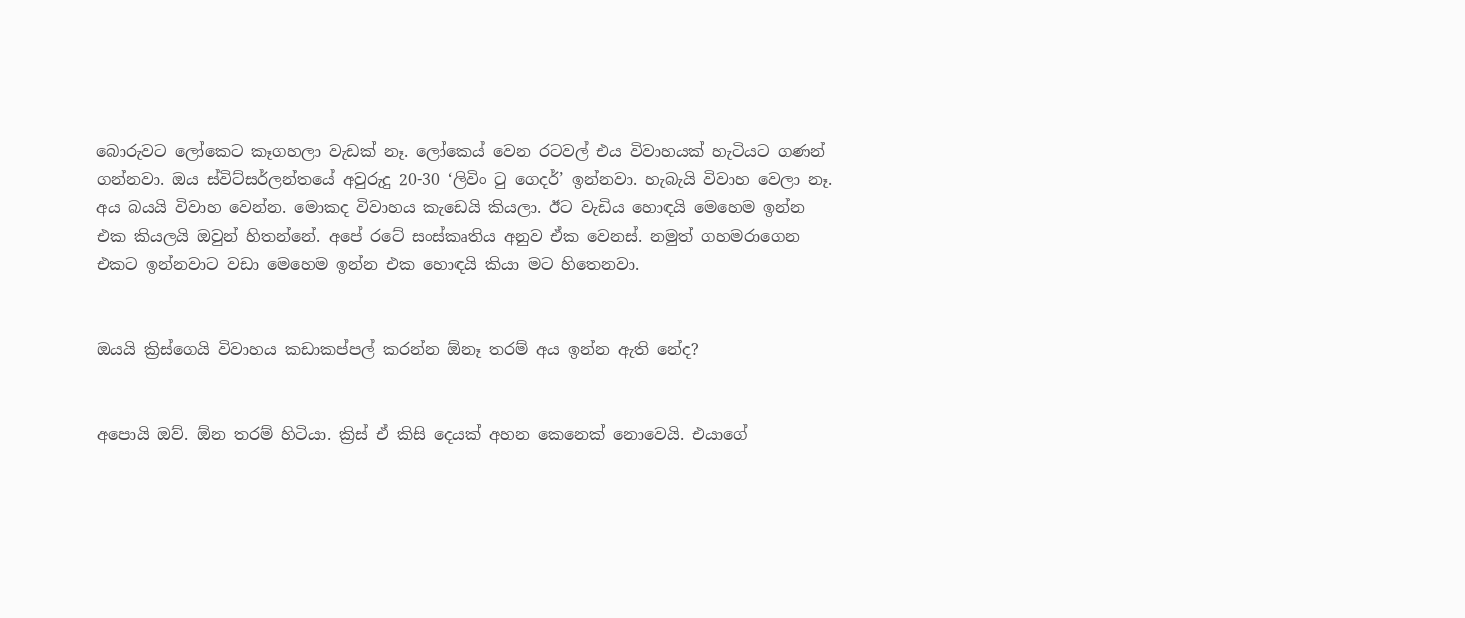බොරුවට ලෝකෙට කෑගහලා වැඩක් නෑ. ලෝකෙය් වෙන රටවල් එය විවාහයක් හැටියට ගණන් ගන්නවා. ඔය ස්විට්සර්ලන්තයේ අවුරුදු 20-30 ‘ලිවිං ටු ගෙදර්’ ඉන්නවා. හැබැයි විවාහ වෙලා නෑ. අය බයයි විවාහ වෙන්න. මොකද විවාහය කැඩෙයි කියලා. ඊට වැඩිය හොඳයි මෙහෙම ඉන්න එක කියලයි ඔවුන් හිතන්නේ. අපේ රටේ සංස්කෘතිය අනුව ඒක වෙනස්. නමුත් ගහමරාගෙන එකට ඉන්නවාට වඩා මෙහෙම ඉන්න එක හොඳයි කියා මට හිතෙනවා.


ඔයයි ක්‍රිස්ගෙයි විවාහය කඩාකප්පල් කරන්න ඕනෑ තරම් අය ඉන්න ඇති නේද?


අපොයි ඔව්. ඕන තරම් හිටියා. ක්‍රිස් ඒ කිසි දෙයක් අහන කෙනෙක් නොවෙයි. එයාගේ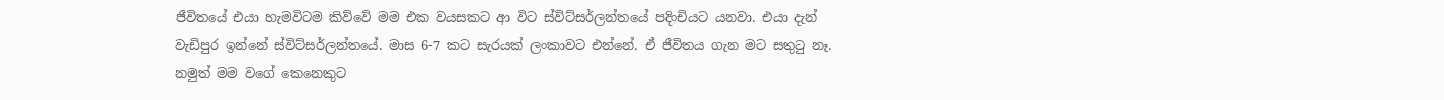ජීවිතයේ එයා හැමවිටම කිව්වේ මම එක වයසකට ආ විට ස්විට්සර්ලන්තයේ පදිංචියට යනවා. එයා දැන් වැඩිපුර ඉන්නේ ස්විට්සර්ලන්තයේ. මාස 6-7 කට සැරයක් ලංකාවට එන්නේ. ඒ ජීවිතය ගැන මට සතුටු නෑ. නමුත් මම වගේ කෙනෙකුට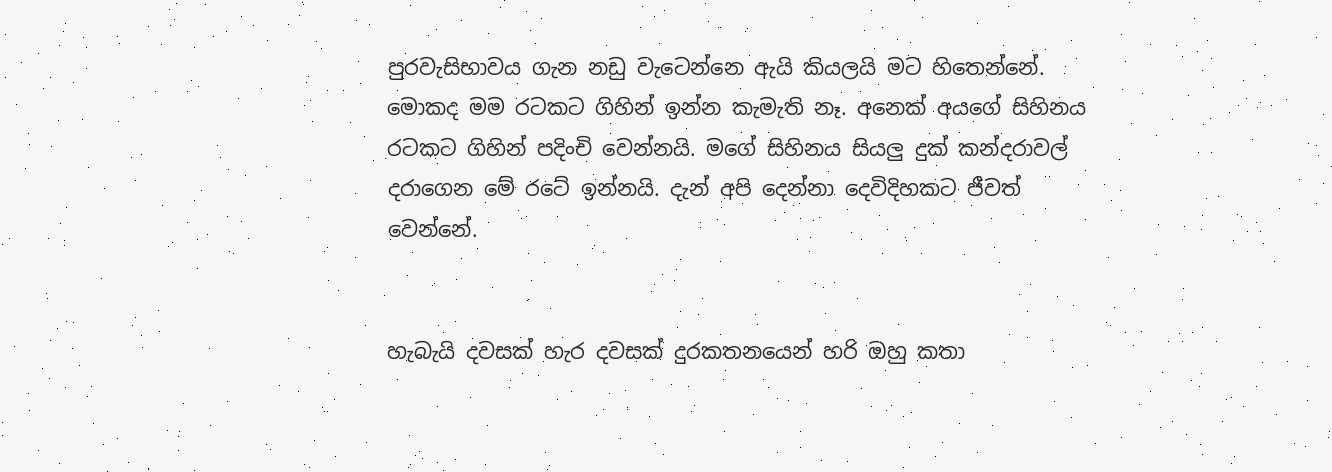පුරවැසිභාවය ගැන නඩු වැටෙන්නෙ ඇයි කියලයි මට හිතෙන්නේ. මොකද මම රටකට ගිහින් ඉන්න කැමැති නෑ. අනෙක් අයගේ සිහිනය රටකට ගිහින් පදිංචි වෙන්නයි. මගේ සිහිනය සියලු දුක් කන්දරාවල් දරාගෙන මේ රටේ ඉන්නයි. දැන් අපි දෙන්නා දෙවිදිහකට ජීවත් වෙන්නේ.


හැබැයි දවසක් හැර දවසක් දුරකතනයෙන් හරි ඔහු කතා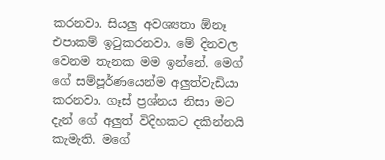කරනවා. සියලු අවශ්‍යතා ඕනෑ එපාකම් ඉටුකරනවා. මේ දිනවල වෙනම තැනක මම ඉන්නේ. මෙග් ගේ සම්පූර්ණයෙන්ම අලුත්වැඩියා කරනවා. ගෑස් ප්‍රශ්නය නිසා මට දැන් ගේ අලුත් විදිහකට දකින්නයි කැමැති. මගේ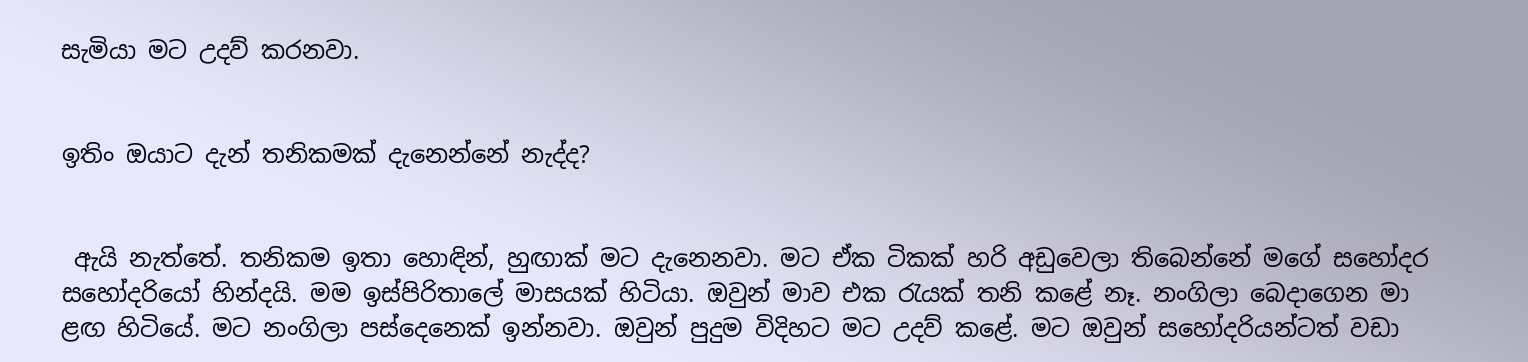සැමියා මට උදව් කරනවා.


ඉතිං ඔයාට දැන් තනිකමක් දැනෙන්නේ නැද්ද?


 ඇයි නැත්තේ. තනිකම ඉතා හොඳින්, හුඟාක් මට දැනෙනවා. මට ඒක ටිකක් හරි අඩුවෙලා තිබෙන්නේ මගේ සහෝදර සහෝදරියෝ හින්දයි. මම ඉස්පිරිතාලේ මාසයක් හිටියා. ඔවුන් මාව එක රැයක් තනි කළේ නෑ. නංගිලා බෙද‌ාගෙන මා ළඟ හිටියේ. මට නංගිලා පස්දෙනෙක් ඉන්නවා. ඔවුන් පුදුම විදිහට මට උදව් කළේ. මට ඔවුන් සහෝදරියන්ටත් වඩා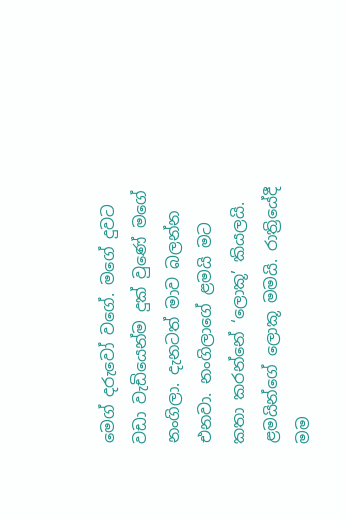මෙග් දරුවෝ වගේ. මගේ දුවට වඩා වැඩියෙන්ම දුක් වුණේ මගේ නංගිලා. දැනටත් මාව බලන්න එනවා. නංගිලාගේ ළමයි මට කතා කරන්නේ ‘ලොකූ’ කියලයි. ළමයින්ගේ ලොකූ මමයි. රාත්‍රියේදී මම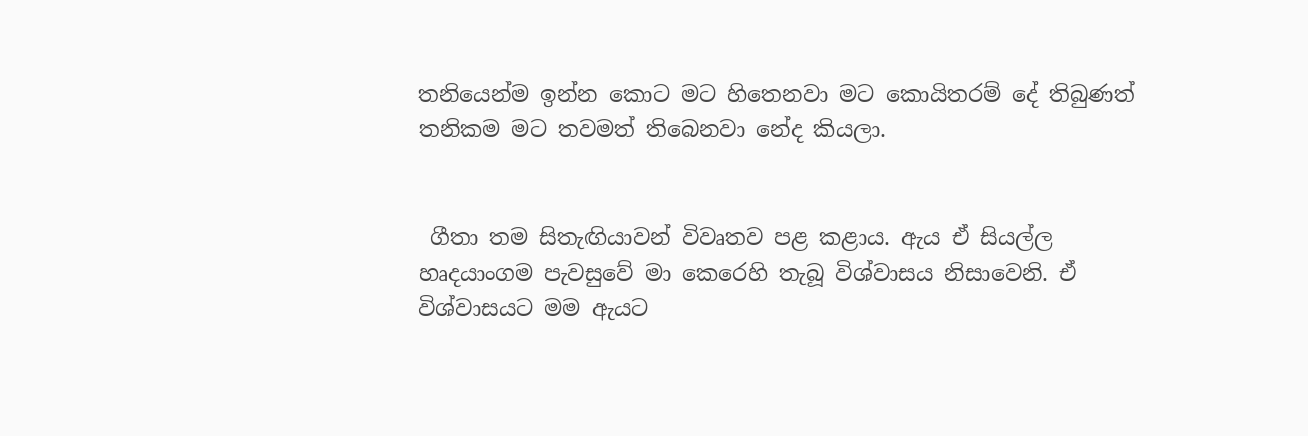තනියෙන්ම ඉන්න කොට මට හිතෙනවා මට කොයිතරම් දේ තිබුණත් තනිකම මට තවමත් තිබෙනවා නේද කියලා.


 ගීතා තම සිතැඟියාවන් විවෘතව පළ කළාය. ඇය ඒ සියල්ල හෘදයාංගම පැවසුවේ මා කෙරෙහි තැබූ විශ්වාසය නිසාවෙනි. ඒ විශ්වාසයට මම ඇයට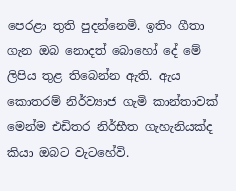පෙරළා තුති පුදන්නෙමි. ඉතිං ගීතා ගැන ඔබ නොදත් බොහෝ දේ මේ ලිපිය තුළ තිබෙන්න ඇති. ඇය කොතරම් නිර්ව්‍යාජ ගැමි කාන්තාවක් මෙන්ම එඩිතර නිර්භීත ගැහැනියක්ද කියා ඔබට වැටහේවි.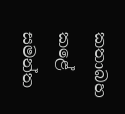කතාබහ කළේ
සමන්ත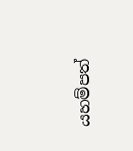යහම්පත්